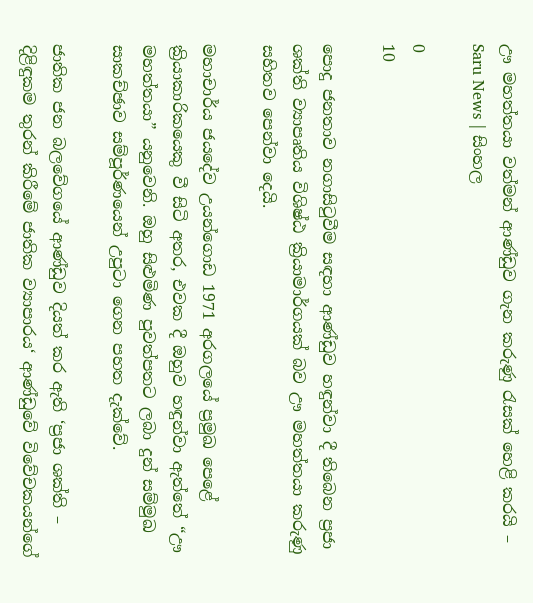ඌ මහත්තයා වත්මන් ආණ්ඩුව ගැන කරුණු රැසක් හෙළි කරයි – Saru News | සිංහල

0
10

පොදු ජනතාව නගාසිටුවීම සඳහා ආණ්ඩුව හඳුන්වා දී තිබෙන ප්‍රජා ශක්ති ව්‍යාපෘතිය විශිෂ්ඨ ක්‍රියාමාර්ගයක් බව ඌ මහත්තයා කරුණු සහිතව පෙන්වා දෙයි.

මහාචාර්ය ජයදේව උයන්ගොඩ 1971 අරගලයේ ප්‍රමුඛ පෙළේ ක්‍රියාකාරිකයෙකු වී සිටි අතර, එවක දී ඔහුව හඳුන්වා ඇත්තේ “ඌ මහත්තයා” යනුවෙනි. ඔහු සිළුමිණ පුවත්පතට ලබා දුන් සම්මුඛ සාකච්ඡාව සම්පූර්ණයෙන් උපුටා ගෙන පහත දැක්වේ.

ජාතික ජන බලවේගයේ ආණ්ඩුව දියත් කර ඇති ‘ප්‍රජා ශක්ති – දිළිඳුකම තුරන් කිරීමේ ජාතික ව්‍යාපාරය‘ ආණ්ඩුවේ විවේචකයන්ගේ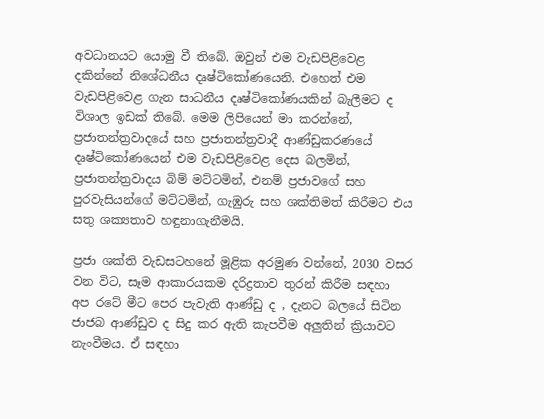අවධානයට යොමු වී තිබේ. ඔවුන් එම වැඩපිළිවෙළ දකින්නේ නිශේධනීය දෘෂ්ටිකෝණයෙනි. එහෙත් එම වැඩපිළිවෙළ ගැන සාධනීය දෘෂ්ටිකෝණයකින් බැලීමට ද විශාල ඉඩක් තිබේ. මෙම ලිපියෙන් මා කරන්නේ, ප්‍රජාතන්ත්‍රවාදයේ සහ ප්‍රජාතන්ත්‍රවාදී ආණ්ඩුකරණයේ දෘෂ්ටිකෝණයෙන් එම වැඩපිළිවෙළ දෙස බලමින්, ප්‍රජාතන්ත්‍රවාදය බිම් මට්ටමින්, එනම් ප්‍රජාවගේ සහ පුරවැසියන්ගේ මට්ටමින්, ගැඹුරු සහ ශක්තිමත් කිරීමට එය සතු ශක්‍යතාව හඳුනාගැනීමයි.

ප්‍රජා ශක්ති වැඩසටහනේ මූළික අරමුණ වන්නේ, 2030 වසර වන විට, සෑම ආකාරයකම දරිද්‍රතාව තුරන් කිරීම සඳහා අප රටේ මීට පෙර පැවැති ආණ්ඩු ද , දැනට බලයේ සිටින ජාජබ ආණ්ඩුව ද සිදු කර ඇති කැපවීම අලුතින් ක්‍රියාවට නැංවීමය. ඒ සඳහා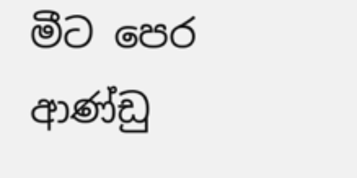මීට පෙර ආණ්ඩු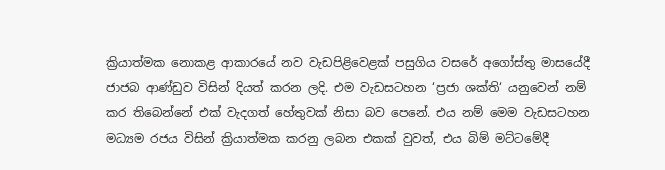ක්‍රියාත්මක නොකළ ආකාරයේ නව වැඩපිළිවෙළක් පසුගිය වසරේ අගෝස්තු මාසයේදී ජාජබ ආණ්ඩුව විසින් දියත් කරන ලදි. එම වැඩසටහන ‘ප්‍රජා ශක්ති‘ යනුවෙන් නම් කර තිබෙන්නේ එක් වැදගත් හේතුවක් නිසා බව පෙනේ. එය නම් මෙම වැඩසටහන මධ්‍යම රජය විසින් ක්‍රියාත්මක කරනු ලබන එකක් වුවත්, එය බිම් මට්ටමේදී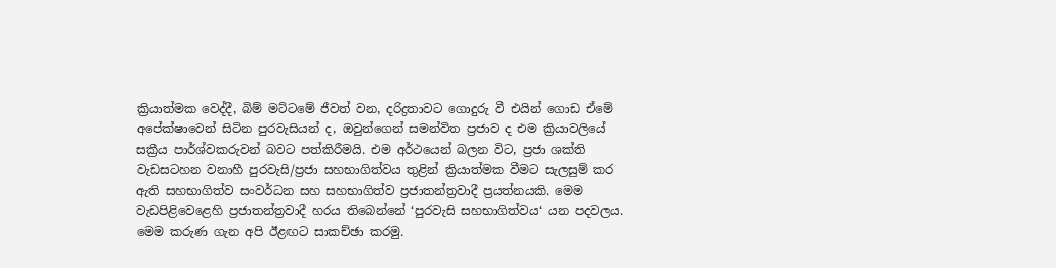ක්‍රියාත්මක වෙද්දී, බිම් මට්ටමේ ජීවත් වන, දරිද්‍රතාවට ගොදුරු වී එයින් ගොඩ ඒමේ අපේක්ෂාවෙන් සිටින පුරවැසියන් ද, ඔවුන්ගෙන් සමන්විත ප්‍රජාව ද එම ක්‍රියාවලියේ සක්‍රීය පාර්ශ්වකරුවන් බවට පත්කිරීමයි. එම අර්ථයෙන් බලන විට, ප්‍රජා ශක්ති වැඩසටහන වනාහී පුරවැසි/ප්‍රජා සහභාගිත්වය තුළින් ක්‍රියාත්මක වීමට සැලසුම් කර ඇති සහභාගිත්ව සංවර්ධන සහ සහභාගිත්ව ප්‍රජාතන්ත්‍රවාදී ප්‍රයත්නයකි. මෙම වැඩපිළිවෙළෙහි ප්‍රජාතන්ත්‍රවාදී හරය තිබෙන්නේ ‘පුරවැසි සහභාගිත්වය‘ යන පදවලය. මෙම කරුණ ගැන අපි ඊළඟට සාකච්ඡා කරමු.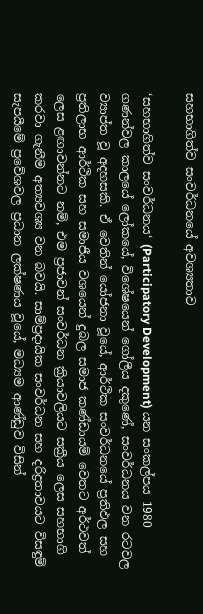සහභාගිත්ව සංවර්ධනයේ අවශ්‍යතාව

‘සහභාගිත්ව සංවර්ධනය‘ (Participatory Development) යන සංකල්පය 1980 ගණන්වල කාලයේ ලෝකයේ, විශේෂයෙන් ගෝලීය දකුණේ, සංවර්ධනය වන රටවල ව්‍යාප්ත වූ අදහසකි. ඒ වෙතින් යෝජනා වූයේ, ආර්ථික සංවර්ධනයේ ප්‍රතිඵල සහ ප්‍රතිලාභ ආර්ථික සහ සමාජීය වශයෙන් දුබල සමාජ කණ්ඩායම් වෙතට අර්ථවත් ලෙස ළඟාවන්නට නම්, එම ප්‍රජාවන් සංවර්ධන ක්‍රියාවලියට සක්‍රීය ලෙස සහභාගි කරවා ගැනීම අත්‍යවශ්‍ය වන බවයි. සාම්ප්‍රදායික සංවර්ධන සහ දරිද්‍රතාවයට විසඳුම් සැපයීමේ ප්‍රවේශවල ප්‍රධාන ලක්ෂණය වූයේ, මධ්‍යම ආණ්ඩුව විසින්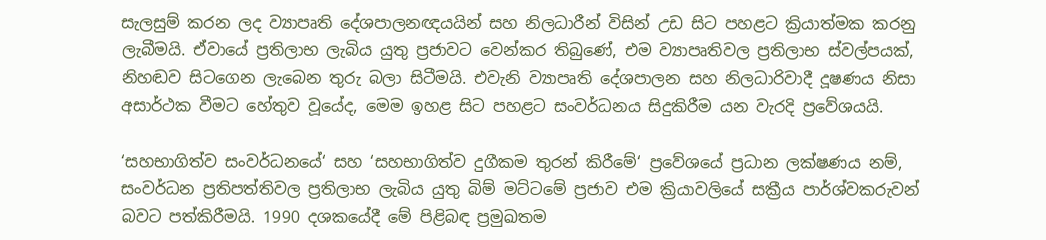සැලසුම් කරන ලද ව්‍යාපෘති දේශපාලනඥයයින් සහ නිලධාරීන් විසින් උඩ සිට පහළට ක්‍රියාත්මක කරනු ලැබීමයි. ඒවායේ ප්‍රතිලාභ ලැබිය යුතු ප්‍රජාවට වෙන්කර තිබුණේ, එම ව්‍යාපෘතිවල ප්‍රතිලාභ ස්වල්පයක්, නිහඬව සිටගෙන ලැබෙන තුරු බලා සිටීමයි. එවැනි ව්‍යාපෘති දේශපාලන සහ නිලධාරිවාදී දූෂණය නිසා අසාර්ථක වීමට හේතුව වූයේද, මෙම ඉහළ සිට පහළට සංවර්ධනය සිදුකිරීම යන වැරදි ප්‍රවේශයයි.

‘සහභාගිත්ව සංවර්ධනයේ‘ සහ ‘සහභාගිත්ව දුගීකම තුරන් කිරීමේ‘ ප්‍රවේශයේ ප්‍රධාන ලක්ෂණය නම්, සංවර්ධන ප්‍රතිපත්තිවල ප්‍රතිලාභ ලැබිය යුතු බිම් මට්ටමේ ප්‍රජාව එම ක්‍රියාවලියේ සක්‍රීය පාර්ශ්වකරුවන් බවට පත්කිරීමයි. 1990 දශකයේදී මේ පිළිබඳ ප්‍රමුඛතම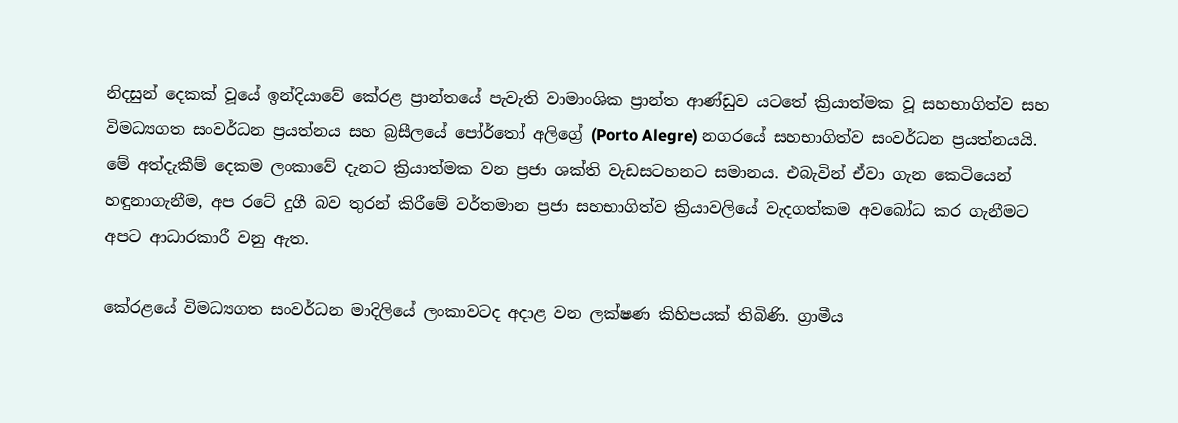නිදසුන් දෙකක් වූයේ ඉන්දියාවේ කේරළ ප්‍රාන්තයේ පැවැති වාමාංශික ප්‍රාන්ත ආණ්ඩුව යටතේ ක්‍රියාත්මක වූ සහභාගිත්ව සහ විමධ්‍යගත සංවර්ධන ප්‍රයත්නය සහ බ්‍රසීලයේ පෝර්තෝ අලිග්‍රේ (Porto Alegre) නගරයේ සහභාගිත්ව සංවර්ධන ප්‍රයත්නයයි. මේ අත්දැකීම් දෙකම ලංකාවේ දැනට ක්‍රියාත්මක වන ප්‍රජා ශක්ති වැඩසටහනට සමානය. එබැවින් ඒවා ගැන කෙටියෙන් හඳුනාගැනීම, අප රටේ දුගී බව තුරන් කිරීමේ වර්තමාන ප්‍රජා සහභාගිත්ව ක්‍රියාවලියේ වැදගත්කම අවබෝධ කර ගැනීමට අපට ආධාරකාරී වනු ඇත.

කේරළයේ විමධ්‍යගත සංවර්ධන මාදිලියේ ලංකාවටද අදාළ වන ලක්ෂණ කිහිපයක් තිබිණි. ග්‍රාමීය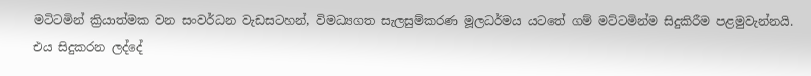මටිටමින් ක්‍රියාත්මක වන සංවර්ධන වැඩසටහන්, විමධ්‍යගත සැලසුම්කරණ මූලධර්මය යටතේ ගම් මට්ටමින්ම සිදුකිරීම පළමුවැන්නයි. එය සිදුකරන ලද්දේ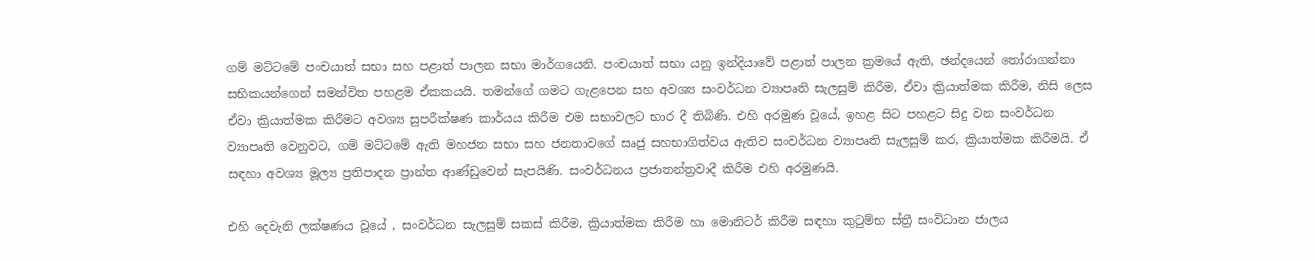ගම් මට්ටමේ පංචයාත් සභා සහ පළාත් පාලන සභා මාර්ගයෙනි. පංචයාත් සභා යනු ඉන්දියාවේ පළාත් පාලන ක්‍රමයේ ඇති, ඡන්දයෙන් තෝරාගන්නා සභිකයන්ගෙන් සමන්විත පහළම ඒකකයයි. තමන්ගේ ගමට ගැළපෙන සහ අවශ්‍ය සංවර්ධන ව්‍යාපෘති සැලසුම් කිරීම, ඒවා ක්‍රියාත්මක කිරීම, නිසි ලෙස ඒවා ක්‍රියාත්මක කිරීමට අවශ්‍ය සුපරීක්ෂණ කාර්යය කිරීම එම සභාවලට භාර දී තිබිණි. එහි අරමුණ වූයේ, ඉහළ සිට පහළට සිදු වන සංවර්ධන ව්‍යාපෘති වෙනුවට, ගම් මට්ටමේ ඇති මහජන සභා සහ ජනතාවගේ සෘජු සහභාගිත්වය ඇතිව සංවර්ධන ව්‍යාපෘති සැලසුම් කර, ක්‍රියාත්මක කිරීමයි. ඒ සඳහා අවශ්‍ය මූල්‍ය ප්‍රතිපාදන ප්‍රාන්ත ආණ්ඩුවෙන් සැපයිණි. සංවර්ධනය ප්‍රජාතන්ත්‍රවාදී කිරීම එහි අරමුණයි.

එහි දෙවැනි ලක්ෂණය වූයේ , සංවර්ධන සැලසුම් සකස් කිරීම, ක්‍රියාත්මක කිරීම හා මොනිටර් කිරීම සඳහා කුටුම්භ ස්ත්‍රී සංවිධාන ජාලය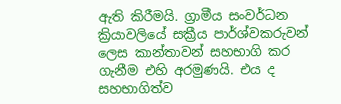ඇති කිරීමයි. ග්‍රාමීය සංවර්ධන ක්‍රියාවලියේ සක්‍රීය පාර්ශ්වකරුවන් ලෙස කාන්තාවන් සහභාගි කර ගැනීම එහි අරමුණයි. එය ද සහභාගිත්ව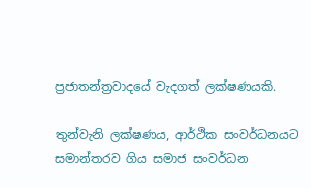ප්‍රජාතන්ත්‍රවාදයේ වැදගත් ලක්ෂණයකි.

තුන්වැනි ලක්ෂණය, ආර්ථික සංවර්ධනයට සමාන්තරව ගිය සමාජ සංවර්ධන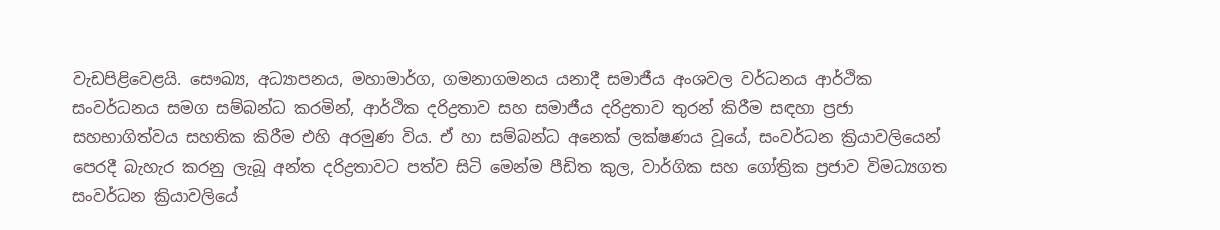වැඩපිළිවෙළයි. සෞඛ්‍ය, අධ්‍යාපනය, මහාමාර්ග, ගමනාගමනය යනාදී සමාජීය අංශවල වර්ධනය ආර්ථික සංවර්ධනය සමග සම්බන්ධ කරමින්, ආර්ථික දරිද්‍රතාව සහ සමාජීය දරිද්‍රතාව තුරන් කිරීම සඳහා ප්‍රජා සහභාගිත්වය සහතික කිරීම එහි අරමුණ විය. ඒ හා සම්බන්ධ අනෙක් ලක්ෂණය වූයේ, සංවර්ධන ක්‍රියාවලියෙන් පෙරදී බැහැර කරනු ලැබූ අන්ත දරිද්‍රතාවට පත්ව සිටි මෙන්ම පීඩිත කුල, වාර්ගික සහ ගෝත්‍රික ප්‍රජාව විමධ්‍යගත සංවර්ධන ක්‍රියාවලියේ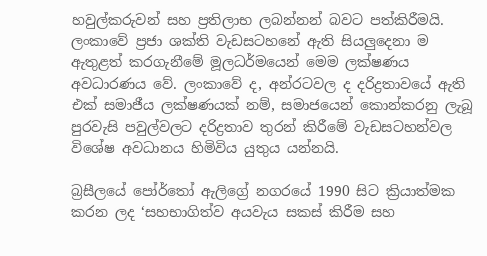හවුල්කරුවන් සහ ප්‍රතිලාභ ලබන්නන් බවට පත්කිරීමයි. ලංකාවේ ප්‍රජා ශක්ති වැඩසටහනේ ඇති සියලුදෙනා ම ඇතුළත් කරගැනීමේ මූලධර්මයෙන් මෙම ලක්ෂණය අවධාරණය වේ. ලංකාවේ ද, අන්රටවල ද දරිද්‍රතාවයේ ඇති එක් සමාජීය ලක්ෂණයක් නම්, සමාජයෙන් කොන්කරනු ලැබූ පුරවැසි පවුල්වලට දරිද්‍රතාව තුරන් කිරීමේ වැඩසටහන්වල විශේෂ අවධානය හිමිවිය යුතුය යන්නයි.

බ්‍රසීලයේ පෝර්තෝ ඇලිග්‍රේ නගරයේ 1990 සිට ක්‍රියාත්මක කරන ලද ‘සහභාගිත්ව අයවැය සකස් කිරීම සහ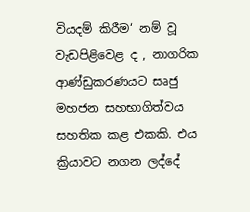වියදම් කිරීම‘ නම් වූ වැඩපිළිවෙළ ද , නාගරික ආණ්ඩුකරණයට සෘජු මහජන සහභාගිත්වය සහතික කළ එකකි. එය ක්‍රියාවට නගන ලද්දේ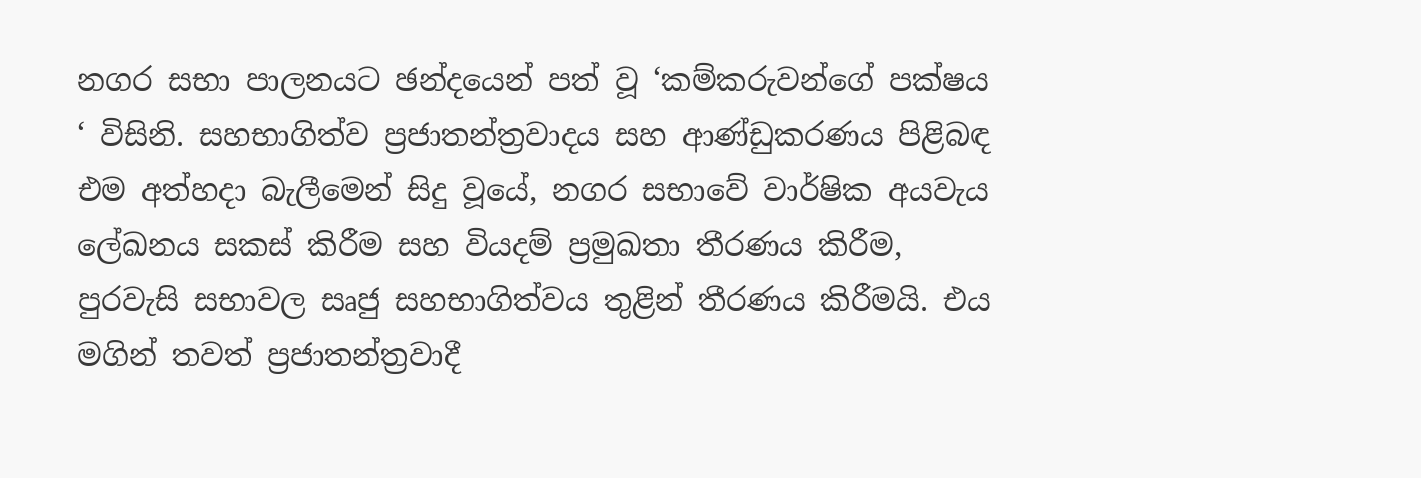නගර සභා පාලනයට ඡන්දයෙන් පත් වූ ‘කම්කරුවන්ගේ පක්ෂය ‘ විසිනි. සහභාගිත්ව ප්‍රජාතන්ත්‍රවාදය සහ ආණ්ඩුකරණය පිළිබඳ එම අත්හදා බැලීමෙන් සිදු වූයේ, නගර සභාවේ වාර්ෂික අයවැය ලේඛනය සකස් කිරීම සහ වියදම් ප්‍රමුඛතා තීරණය කිරීම, පුරවැසි සභාවල සෘජු සහභාගිත්වය තුළින් තීරණය කිරීමයි. එය මගින් තවත් ප්‍රජාතන්ත්‍රවාදී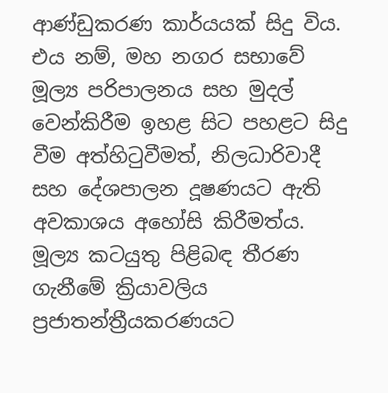ආණ්ඩුකරණ කාර්යයක් සිදු විය. එය නම්, මහ නගර සභාවේ මූල්‍ය පරිපාලනය සහ මුදල් වෙන්කිරීම ඉහළ සිට පහළට සිදු වීම අත්හිටුවීමත්, නිලධාරිවාදී සහ දේශපාලන දූෂණයට ඇති අවකාශය අහෝසි කිරීමත්ය. මූල්‍ය කටයුතු පිළිබඳ තීරණ ගැනීමේ ක්‍රියාවලිය ප්‍රජාතන්ත්‍රීයකරණයට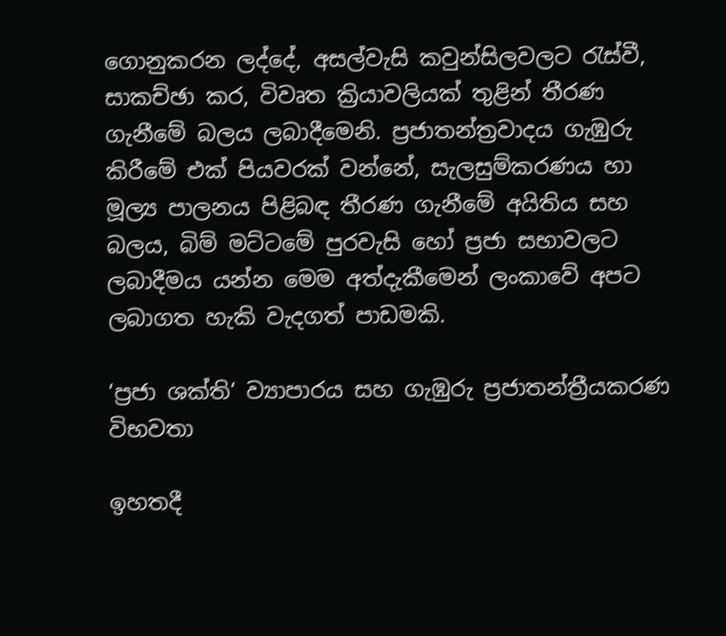ගොනුකරන ලද්දේ, අසල්වැසි කවුන්සිලවලට රැස්වී, සාකච්ඡා කර, විවෘත ක්‍රියාවලියක් තුළින් තීරණ ගැනීමේ බලය ලබාදීමෙනි. ප්‍රජාතන්ත්‍රවාදය ගැඹුරු කිරීමේ එක් පියවරක් වන්නේ, සැලසුම්කරණය හා මූල්‍ය පාලනය පිළිබඳ තීරණ ගැනීමේ අයිතිය සහ බලය, බිම් මට්ටමේ පුරවැසි හෝ ප්‍රජා සභාවලට ලබාදීමය යන්න මෙම අත්දැකීමෙන් ලංකාවේ අපට ලබාගත හැකි වැදගත් පාඩමකි.

‘ප්‍රජා ශක්ති‘ ව්‍යාපාරය සහ ගැඹුරු ප්‍රජාතන්ත්‍රීයකරණ විභවතා

ඉහතදී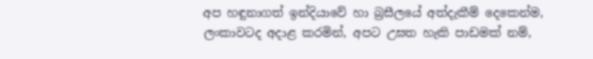අප හඳුනාගත් ඉන්දියාවේ හා බ්‍රසීලයේ අත්දැකීම් දෙකෙන්ම, ලංකාවටද අදාළ කරමින්, අපට උඝත හැකි පාඩමක් නම්,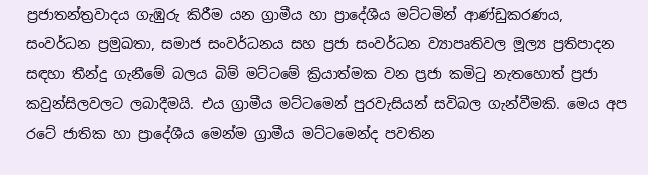ප්‍රජාතන්ත්‍රවාදය ගැඹුරු කිරීම යන ග්‍රාමීය හා ප්‍රාදේශීය මට්ටමින් ආණ්ඩුකරණය, සංවර්ධන ප්‍රමුඛතා, සමාජ සංවර්ධනය සහ ප්‍රජා සංවර්ධන ව්‍යාපෘතිවල මූල්‍ය ප්‍රතිපාදන සඳහා තීන්දු ගැනීමේ බලය බිම් මට්ටමේ ක්‍රියාත්මක වන ප්‍රජා කමිටු නැතහොත් ප්‍රජා කවුන්සිලවලට ලබාදීමයි. එය ග්‍රාමීය මට්ටමෙන් පුරවැසියන් සවිබල ගැන්වීමකි. මෙය අප රටේ ජාතික හා ප්‍රාදේශීය මෙන්ම ග්‍රාමීය මට්ටමෙන්ද පවතින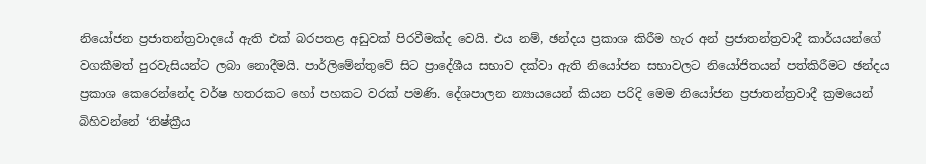නියෝජන ප්‍රජාතන්ත්‍රවාදයේ ඇති එක් බරපතළ අඩුවක් පිරවීමක්ද වෙයි. එය නම්, ඡන්දය ප්‍රකාශ කිරීම හැර අන් ප්‍රජාතන්ත්‍රවාදී කාර්යයන්ගේ වගකීමත් පුරවැසියන්ට ලබා නොදීමයි. පාර්ලිමේන්තුවේ සිට ප්‍රාදේශීය සභාව දක්වා ඇති නියෝජන සභාවලට නියෝජිතයන් පත්කිරීමට ඡන්දය ප්‍රකාශ කෙරෙන්නේද වර්ෂ හතරකට හෝ පහකට වරක් පමණි. දේශපාලන න්‍යායයෙන් කියන පරිදි මෙම නියෝජන ප්‍රජාතන්ත්‍රවාදී ක්‍රමයෙන් බිහිවන්නේ ‘නිෂ්ක්‍රීය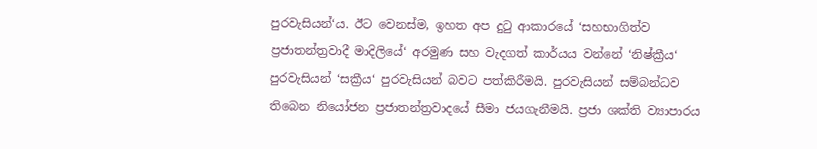පුරවැසියන්‘ය. ඊට වෙනස්ම, ඉහත අප දුටු ආකාරයේ ‘සහභාගිත්ව ප්‍රජාතන්ත්‍රවාදී මාදිලියේ‘ අරමුණ සහ වැදගත් කාර්යය වන්නේ ‘නිෂ්ක්‍රීය‘ පුරවැසියන් ‘සක්‍රීය‘ පුරවැසියන් බවට පත්කිරීමයි. පුරවැසියන් සම්බන්ධව තිබෙන නියෝජන ප්‍රජාතන්ත්‍රවාදයේ සීමා ජයගැනීමයි. ප්‍රජා ශක්ති ව්‍යාපාරය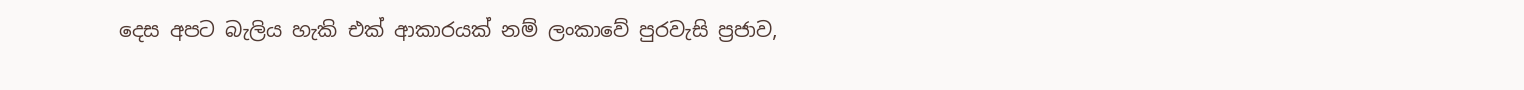දෙස අපට බැලිය හැකි එක් ආකාරයක් නම් ලංකාවේ පුරවැසි ප්‍රජාව,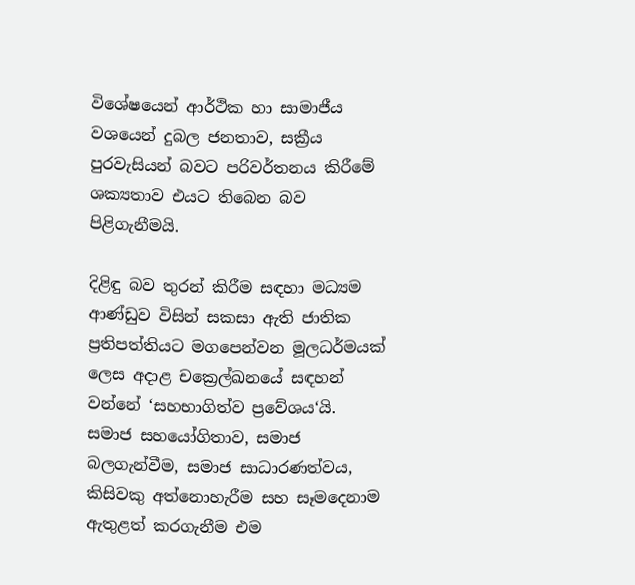විශේෂයෙන් ආර්ථික හා සාමාජීය වශයෙන් දුබල ජනතාව, සක්‍රීය පුරවැසියන් බවට පරිවර්තනය කිරීමේ ශක්‍යතාව එයට තිබෙන බව පිළිගැනීමයි.

දිළිඳු බව තුරන් කිරීම සඳහා මධ්‍යම ආණ්ඩුව විසින් සකසා ඇති ජාතික ප්‍රතිපත්තියට මගපෙන්වන මූලධර්මයක් ලෙස අදාළ චක්‍රෙල්ඛනයේ සඳහන් වන්නේ ‘සහභාගිත්ව ප්‍රවේශය‘යි. සමාජ සහයෝගිතාව, සමාජ බලගැන්වීම, සමාජ සාධාරණත්වය, කිසිවකු අත්නොහැරීම සහ සෑමදෙනාම ඇතුළත් කරගැනීම එම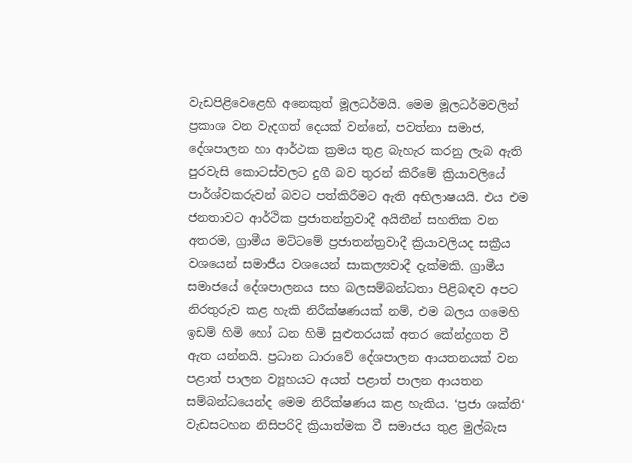වැඩපිළිවෙළෙහි අනෙකුත් මූලධර්මයි. මෙම මූලධර්මවලින් ප්‍රකාශ වන වැදගත් දෙයක් වන්නේ, පවත්නා සමාජ, දේශපාලන හා ආර්ථක ක්‍රමය තුළ බැහැර කරනු ලැබ ඇති පුරවැසි කොටස්වලට දුගී බව තුරන් කිරීමේ ක්‍රියාවලියේ පාර්ශ්වකරුවන් බවට පත්කිරීමට ඇති අභිලාෂයයි. එය එම ජනතාවට ආර්ථික ප්‍රජාතන්ත්‍රවාදී අයිතීන් සහතික වන අතරම, ග්‍රාමීය මට්ටමේ ප්‍රජාතන්ත්‍රවාදී ක්‍රියාවලියද සක්‍රීය වශයෙන් සමාජීය වශයෙන් සාකල්‍යවාදී දැක්මකි. ග්‍රාමීය සමාජයේ දේශපාලනය සහ බලසම්බන්ධතා පිළිබඳව අපට නිරතුරුව කළ හැකි නිරීක්ෂණයක් නම්, එම බලය ගමෙහි ඉඩම් හිමි හෝ ධන හිමි සුළුතරයක් අතර කේන්ද්‍රගත වී ඇත යන්නයි. ප්‍රධාන ධාරාවේ දේශපාලන ආයතනයක් වන පළාත් පාලන ව්‍යූහයට අයත් පළාත් පාලන ආයතන සම්බන්ධයෙන්ද මෙම නිරීක්ෂණය කළ හැකිය. ‘ප්‍රජා ශක්ති‘ වැඩසටහන නිසිපරිදි ක්‍රියාත්මක වී සමාජය තුළ මුල්බැස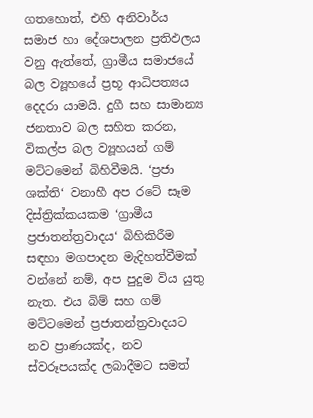ගතහොත්, එහි අනිවාර්ය සමාජ හා දේශපාලන ප්‍රතිඵලය වනු ඇත්තේ, ග්‍රාමීය සමාජයේ බල ව්‍යූහයේ ප්‍රභූ ආධිපත්‍යය දෙදරා යාමයි. දුගී සහ සාමාන්‍ය ජනතාව බල සහිත කරන, විකල්ප බල ව්‍යූහයන් ගම් මට්ටමෙන් බිහිවීමයි. ‘ප්‍රජා ශක්ති‘ වනාහී අප රටේ සෑම දිස්ත්‍රික්කයකම ‘ග්‍රාමීය ප්‍රජාතන්ත්‍රවාදය‘ බිහිකිරීම සඳහා මගපාදන මැදිහත්වීමක් වන්නේ නම්, අප පුදුම විය යුතු නැත. එය බිම් සහ ගම් මට්ටමෙන් ප්‍රජාතන්ත්‍රවාදයට නව ප්‍රාණයක්ද, නව ස්වරූපයක්ද ලබාදීමට සමත්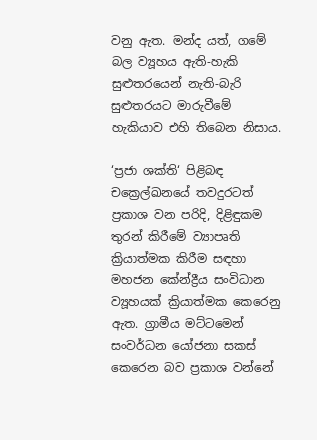වනු ඇත. මන්ද යත්, ගමේ බල ව්‍යූහය ඇති-හැකි සුළුතරයෙන් නැති-බැරි සුළුතරයට මාරුවීමේ හැකියාව එහි තිබෙන නිසාය.

‘ප්‍රජා ශක්ති‘ පිළිබඳ චක්‍රෙල්ඛනයේ තවදුරටත් ප්‍රකාශ වන පරිදි, දිළිඳුකම තුරන් කිරීමේ ව්‍යාපෘති ක්‍රියාත්මක කිරීම සඳහා මහජන කේන්ද්‍රීය සංවිධාන ව්‍යූහයක් ක්‍රියාත්මක කෙරෙනු ඇත. ග්‍රාමීය මට්ටමෙන් සංවර්ධන යෝජනා සකස් කෙරෙන බව ප්‍රකාශ වන්නේ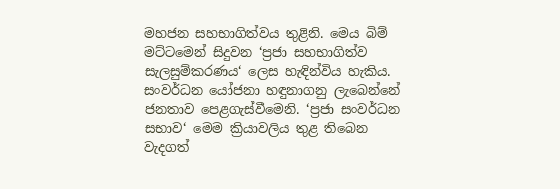මහජන සහභාගිත්වය තුළිනි. මෙය බිම් මට්ටමෙන් සිදුවන ‘ප්‍රජා සහභාගිත්ව සැලසුම්කරණය‘ ලෙස හැඳින්විය හැකිය. සංවර්ධන යෝජනා හඳුනාගනු ලැබෙන්නේ ජනතාව පෙළගැස්වීමෙනි. ‘ප්‍රජා සංවර්ධන සභාව‘ මෙම ක්‍රියාවලිය තුළ තිබෙන වැදගත්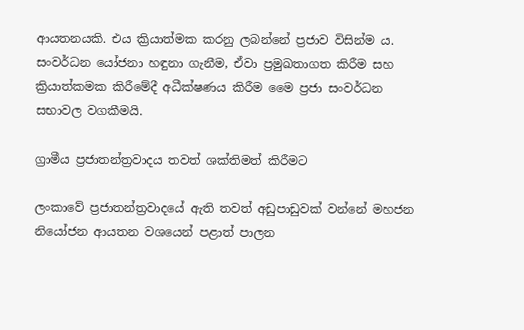ආයතනයකි. එය ක්‍රියාත්මක කරනු ලබන්නේ ප්‍රජාව විසින්ම ය. සංවර්ධන යෝජනා හඳුනා ගැනීම, ඒවා ප්‍රමුඛතාගත කිරීම සහ ක්‍රියාත්කමක කිරීමේදී අධීක්ෂණය කිරීම මෛ ප්‍රජා සංවර්ධන සභාවල වගකීමයි.

ග්‍රාමීය ප්‍රජාතන්ත්‍රවාදය තවත් ශක්තිමත් කිරීමට

ලංකාවේ ප්‍රජාතන්ත්‍රවාදයේ ඇති තවත් අඩුපාඩුවක් වන්නේ මහජන නියෝජන ආයතන වශයෙන් පළාත් පාලන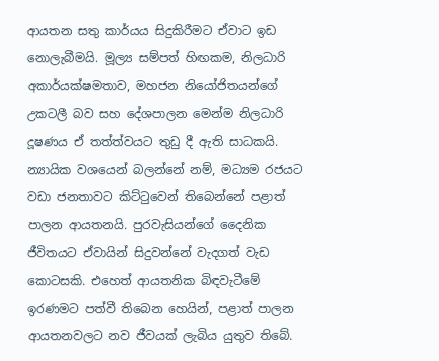ආයතන සතු කාර්යය සිදුකිරීමට ඒවාට ඉඩ නොලැබීමයි. මූල්‍ය සම්පත් හිඟකම, නිලධාරි අකාර්යක්ෂමතාව, මහජන නියෝජිතයන්ගේ උකටලී බව සහ දේශපාලන මෙන්ම නිලධාරි දූෂණය ඒ තත්ත්වයට තුඩු දී ඇති සාධකයි. න්‍යායික වශයෙන් බලන්නේ නම්, මධ්‍යම රජයට වඩා ජනතාවට කිට්ටුවෙන් තිබෙන්නේ පළාත් පාලන ආයතනයි. පුරවැසියන්ගේ දෛනික ජීවිතයට ඒවායින් සිදුවන්නේ වැදගත් වැඩ කොටසකි. එහෙත් ආයතනික බිඳවැටීමේ ඉරණමට පත්වී තිබෙන හෙයින්, පළාත් පාලන ආයතනවලට නව ජීවයක් ලැබිය යුතුව තිබේ.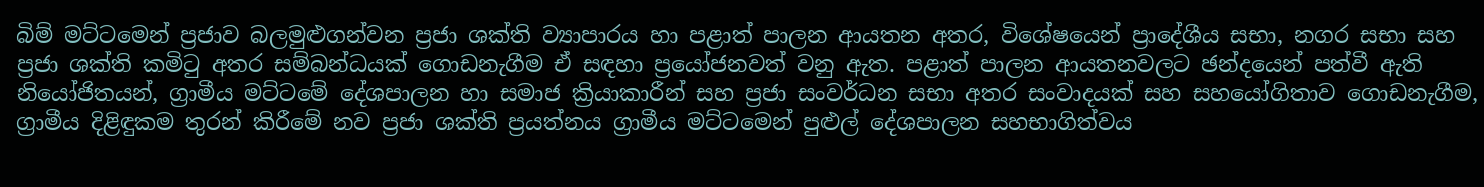බිම් මට්ටමෙන් ප්‍රජාව බලමුළුගන්වන ප්‍රජා ශක්ති ව්‍යාපාරය හා පළාත් පාලන ආයතන අතර, විශේෂයෙන් ප්‍රාදේශීය සභා, නගර සභා සහ ප්‍රජා ශක්ති කමිටු අතර සම්බන්ධයක් ගොඩනැගීම ඒ සඳහා ප්‍රයෝජනවත් වනු ඇත. පළාත් පාලන ආයතනවලට ඡන්දයෙන් පත්වී ඇති නියෝජිතයන්, ග්‍රාමීය මට්ටමේ දේශපාලන හා සමාජ ක්‍රියාකාරීන් සහ ප්‍රජා සංවර්ධන සභා අතර සංවාදයක් සහ සහයෝගිතාව ගොඩනැගීම, ග්‍රාමීය දිළිඳුකම තුරන් කිරීමේ නව ප්‍රජා ශක්ති ප්‍රයත්නය ග්‍රාමීය මට්ටමෙන් පුළුල් දේශපාලන සහභාගිත්වය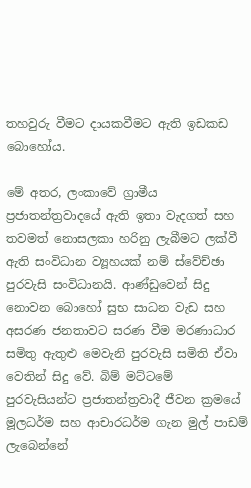තහවුරු වීමට දායකවීමට ඇති ඉඩකඩ බොහෝය.

මේ අතර, ලංකාවේ ග්‍රාමීය ප්‍රජාතන්ත්‍රවාදයේ ඇති ඉතා වැදගත් සහ තවමත් නොසලකා හරිනු ලැබීමට ලක්වී ඇති සංවිධාන ව්‍යූහයක් නම් ස්වේච්ඡා පුරවැසි සංවිධානයි. ආණ්ඩුවෙන් සිදු නොවන බොහෝ සුභ සාධන වැඩ සහ අසරණ ජනතාවට සරණ වීම මරණාධාර සමිතු ඇතුළු මෙවැනි පුරවැසි සමිති ඒවා වෙතින් සිදු වේ. බිම් මට්ටමේ පුරවැසියන්ට ප්‍රජාතන්ත්‍රවාදී ජීවන ක්‍රමයේ මූලධර්ම සහ ආචාරධර්ම ගැන මුල් පාඩම් ලැබෙන්නේ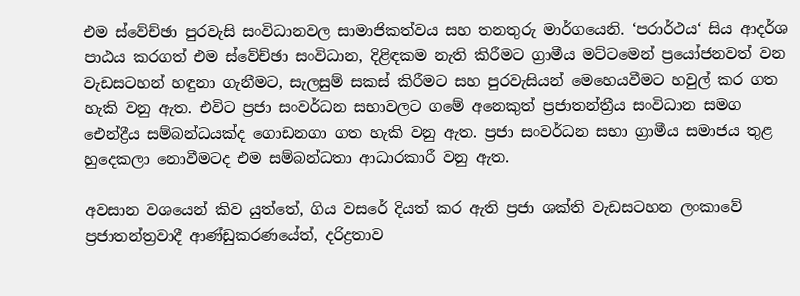එම ස්වේච්ඡා පුරවැසි සංවිධානවල සාමාජිකත්වය සහ තනතුරු මාර්ගයෙනි. ‘පරාර්ථය‘ සිය ආදර්ශ පාඨය කරගත් එම ස්වේච්ඡා සංවිධාන, දිළිඳකම නැති කිරීමට ග්‍රාමීය මට්ටමෙන් ප්‍රයෝජනවත් වන වැඩසටහන් හඳුනා ගැනීමට, සැලසුම් සකස් කිරීමට සහ පුරවැසියන් මෙහෙයවීමට හවුල් කර ගත හැකි වනු ඇත. එවිට ප්‍රජා සංවර්ධන සභාවලට ගමේ අනෙකුත් ප්‍රජාතන්ත්‍රීය සංවිධාන සමග ඓන්ද්‍රීය සම්බන්ධයක්ද ගොඩනගා ගත හැකි වනු ඇත. ප්‍රජා සංවර්ධන සභා ග්‍රාමීය සමාජය තුළ හුදෙකලා නොවීමටද එම සම්බන්ධතා ආධාරකාරී වනු ඇත.

අවසාන වශයෙන් කිව යුත්තේ, ගිය වසරේ දියත් කර ඇති ප්‍රජා ශක්ති වැඩසටහන ලංකාවේ ප්‍රජාතන්ත්‍රවාදී ආණ්ඩුකරණයේත්, දරිද්‍රතාව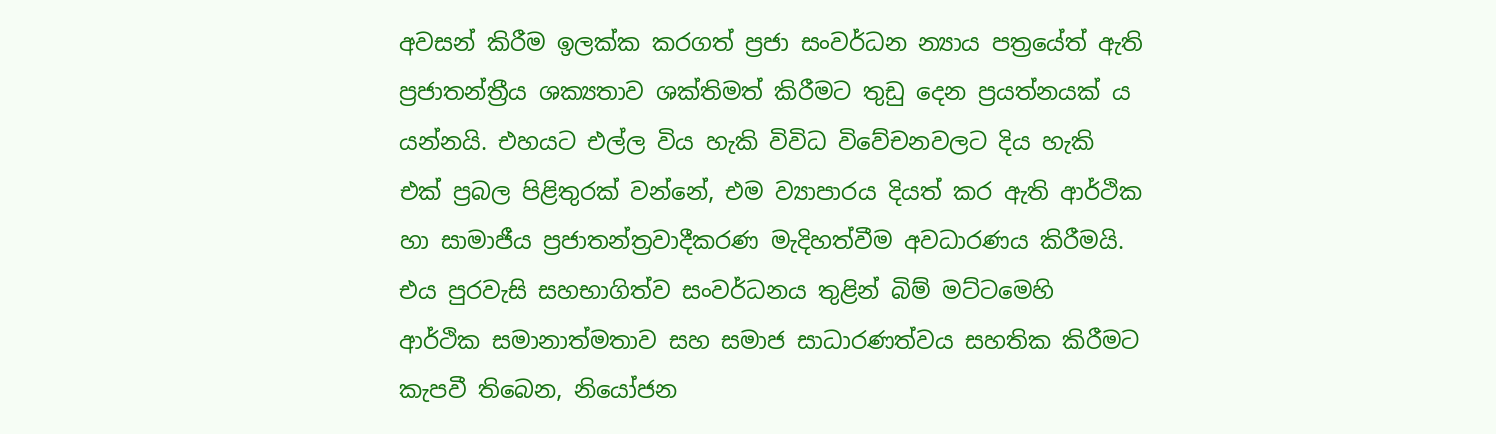අවසන් කිරීම ඉලක්ක කරගත් ප්‍රජා සංවර්ධන න්‍යාය පත්‍රයේත් ඇති ප්‍රජාතන්ත්‍රීය ශක්‍යතාව ශක්තිමත් කිරීමට තුඩු දෙන ප්‍රයත්නයක් ය යන්නයි. එහයට එල්ල විය හැකි විවිධ විවේචනවලට දිය හැකි එක් ප්‍රබල පිළිතුරක් වන්නේ, එම ව්‍යාපාරය දියත් කර ඇති ආර්ථික හා සාමාජීය ප්‍රජාතන්ත්‍රවාදීකරණ මැදිහත්වීම අවධාරණය කිරීමයි. එය පුරවැසි සහභාගිත්ව සංවර්ධනය තුළින් බිම් මට්ටමෙහි ආර්ථික සමානාත්මතාව සහ සමාජ සාධාරණත්වය සහතික කිරීමට කැපවී තිබෙන, නියෝජන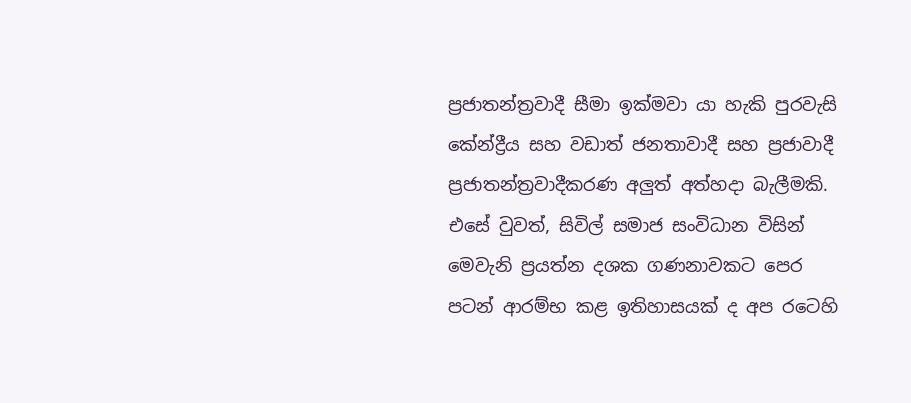ප්‍රජාතන්ත්‍රවාදී සීමා ඉක්මවා යා හැකි පුරවැසි කේන්ද්‍රීය සහ වඩාත් ජනතාවාදී සහ ප්‍රජාවාදී ප්‍රජාතන්ත්‍රවාදීකරණ අලුත් අත්හදා බැලීමකි. එසේ වුවත්, සිවිල් සමාජ සංවිධාන විසින් මෙවැනි ප්‍රයත්න දශක ගණනාවකට පෙර පටන් ආරම්භ කළ ඉතිහාසයක් ද අප රටෙහි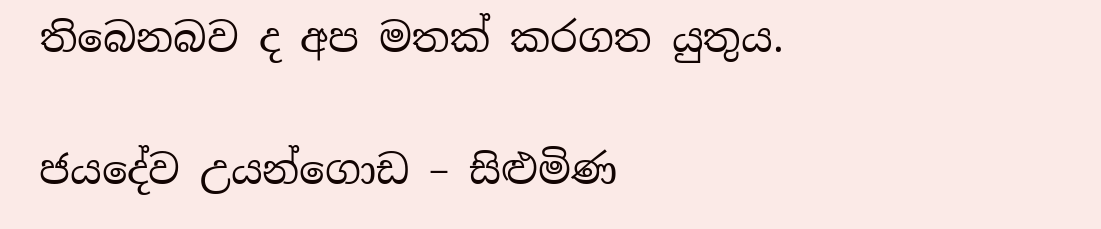තිබෙනබව ද අප මතක් කරගත යුතුය.

ජයදේව උයන්ගොඩ – සිළුමිණ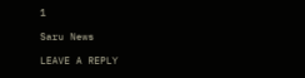1

Saru News

LEAVE A REPLY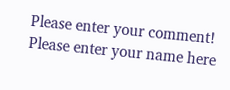Please enter your comment!
Please enter your name here